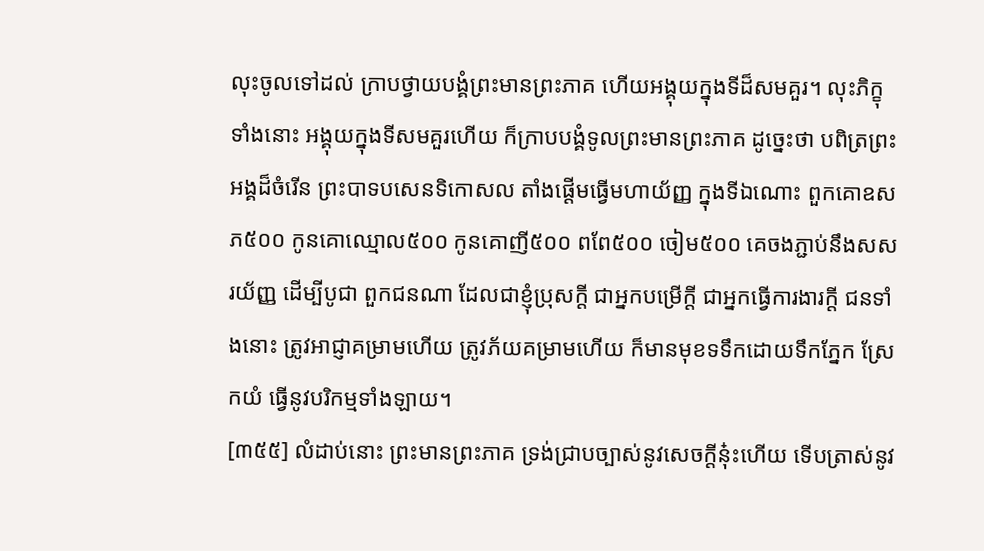លុះចូលទៅដល់ ក្រាបថ្វាយបង្គំព្រះមានព្រះភាគ ហើយអង្គុយក្នុងទីដ៏សមគួរ។ លុះភិក្ខុទាំងនោះ អង្គុយក្នុងទីសមគួរហើយ ក៏ក្រាបបង្គំទូលព្រះមានព្រះភាគ ដូច្នេះថា បពិត្រព្រះអង្គដ៏ចំរើន ព្រះបាទបសេនទិកោសល តាំងផ្តើមធ្វើមហាយ័ញ្ញ ក្នុងទីឯណោះ ពួកគោឧសភ៥០០ កូនគោឈ្មោល៥០០ កូនគោញី៥០០ ពពែ៥០០ ចៀម៥០០ គេចងភ្ជាប់នឹងសសរយ័ញ្ញ ដើម្បីបូជា ពួកជនណា ដែលជាខ្ញុំប្រុសក្តី ជាអ្នកបម្រើក្តី ជាអ្នកធ្វើការងារក្តី ជនទាំងនោះ ត្រូវអាជ្ញាគម្រាមហើយ ត្រូវភ័យគម្រាមហើយ ក៏មានមុខទទឹកដោយទឹកភ្នែក ស្រែកយំ ធ្វើនូវបរិកម្មទាំងឡាយ។
[៣៥៥] លំដាប់នោះ ព្រះមានព្រះភាគ ទ្រង់ជ្រាបច្បាស់នូវសេចក្តីនុ៎ះហើយ ទើបត្រាស់នូវ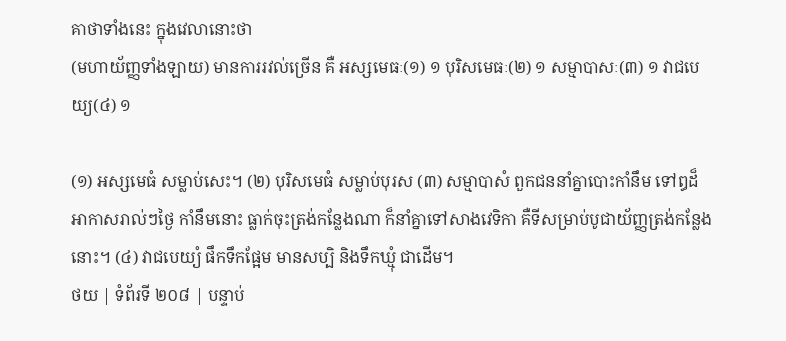គាថាទាំងនេះ ក្នុងវេលានោះថា
(មហាយ័ញ្ញទាំងឡាយ) មានការរវល់ច្រើន គឺ អស្សមេធៈ(១) ១ បុរិសមេធៈ(២) ១ សម្មាបាសៈ(៣) ១ វាជបេយ្យ(៤) ១

(១) អស្សមេធំ សម្លាប់សេះ។ (២) បុរិសមេធំ សម្លាប់បុរស (៣) សម្មាបាសំ ពួកជននាំគ្នាបោះកាំនឹម ទៅឰដ៏អាកាសរាល់ៗថ្ងៃ កាំនឹមនោះ ធ្លាក់ចុះត្រង់កន្លែងណា ក៏នាំគ្នាទៅសាងវេទិកា គឺទីសម្រាប់បូជាយ័ញ្ញត្រង់កន្លែងនោះ។ (៤) វាជបេយ្យំ ផឹកទឹកផ្អែម មានសប្បិ និងទឹកឃ្មុំ ជាដើម។
ថយ | ទំព័រទី ២០៨ | បន្ទាប់